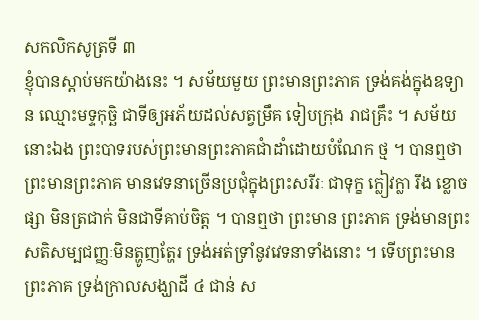សកលិកសូត្រទី ៣
ខ្ញុំបានស្តាប់មកយ៉ាងនេះ ។ សម័យមួយ ព្រះមានព្រះភាគ ទ្រង់គង់ក្នុងឧទ្យាន ឈ្មោះមទ្ទកុច្ឆិ ជាទីឲ្យអភ័យដល់សត្វម្រឹគ ទៀបក្រុង រាជគ្រឹះ ។ សម័យនោះឯង ព្រះបាទរបស់ព្រះមានព្រះភាគជាំដាំដោយបំណែក ថ្ម ។ បានឮថា ព្រះមានព្រះភាគ មានវេទនាច្រើនប្រជុំក្នុងព្រះសរីរៈ ជាទុក្ខ ក្លៀវក្លា រឹង ខ្លោចផ្សា មិនត្រជាក់ មិនជាទីគាប់ចិត្ត ។ បានឮថា ព្រះមាន ព្រះភាគ ទ្រង់មានព្រះសតិសម្បជញ្ញៈមិនត្ហូញត្ហែរ ទ្រង់អត់ទ្រាំនូវវេទនាទាំងនោះ ។ ទើបព្រះមានព្រះភាគ ទ្រង់ក្រាលសង្ឃាដី ៤ ជាន់ ស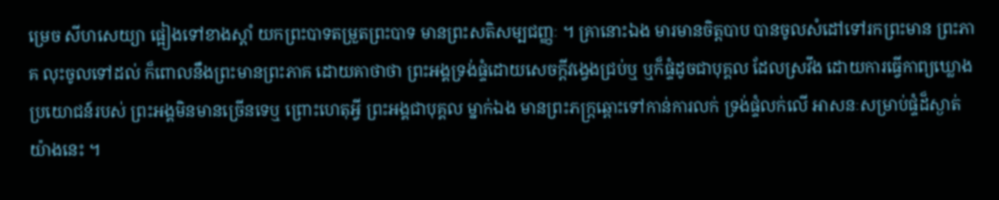ម្រេច សីហសេយ្យា ផ្អៀងទៅខាងស្តាំ យកព្រះបាទតម្រួតព្រះបាទ មានព្រះសតិសម្បជញ្ញៈ ។ គ្រានោះឯង មារមានចិត្តបាប បានចូលសំដៅទៅរកព្រះមាន ព្រះភាគ លុះចូលទៅដល់ ក៏ពោលនឹងព្រះមានព្រះភាគ ដោយគាថាថា ព្រះអង្គទ្រង់ផ្ទំដោយសេចក្តីវង្វេងជ្រប់ឬ ឬក៏ផ្ទំដូចជាបុគ្គល ដែលស្រវឹង ដោយការធ្វើកាព្យឃ្លោង ប្រយោជន៍របស់ ព្រះអង្គមិនមានច្រើនទេឬ ព្រោះហេតុអ្វី ព្រះអង្គជាបុគ្គល ម្នាក់ឯង មានព្រះភក្ត្រឆ្ពោះទៅកាន់ការលក់ ទ្រង់ផ្ទំលក់លើ អាសនៈសម្រាប់ផ្ទំដ៏ស្ងាត់យ៉ាងនេះ ។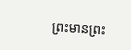ព្រះមានព្រះ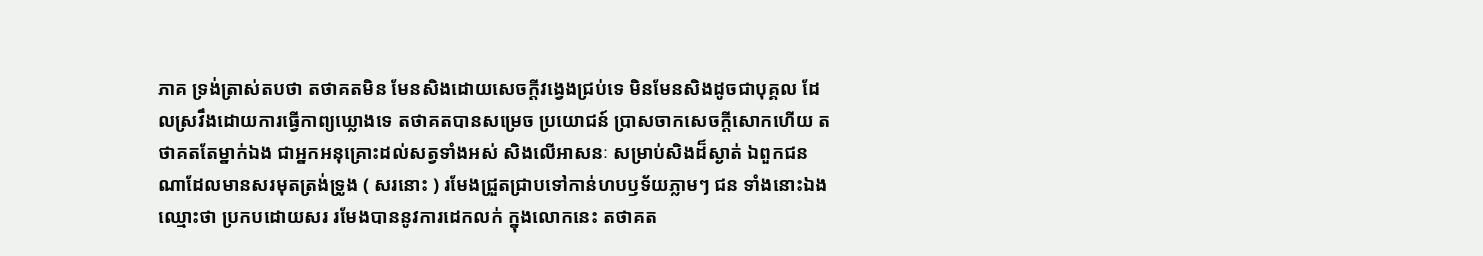ភាគ ទ្រង់ត្រាស់តបថា តថាគតមិន មែនសិងដោយសេចក្តីវង្វេងជ្រប់ទេ មិនមែនសិងដូចជាបុគ្គល ដែលស្រវឹងដោយការធ្វើកាព្យឃ្លោងទេ តថាគតបានសម្រេច ប្រយោជន៍ ប្រាសចាកសេចក្តីសោកហើយ តថាគតតែម្នាក់ឯង ជាអ្នកអនុគ្រោះដល់សត្វទាំងអស់ សិងលើអាសនៈ សម្រាប់សិងដ៏ស្ងាត់ ឯពួកជនណាដែលមានសរមុតត្រង់ទ្រូង ( សរនោះ ) រមែងជ្រួតជ្រាបទៅកាន់ហបឫទ័យភ្លាមៗ ជន ទាំងនោះឯង ឈ្មោះថា ប្រកបដោយសរ រមែងបាននូវការដេកលក់ ក្នុងលោកនេះ តថាគត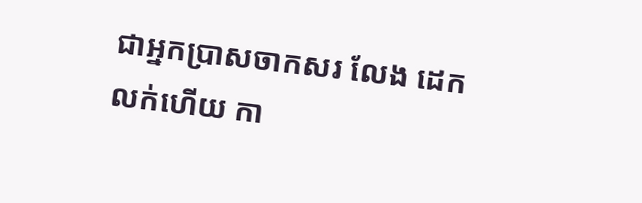ជាអ្នកប្រាសចាកសរ លែង ដេកលក់ហើយ កា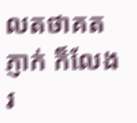លតថាគតភ្ញាក់ ក៏លែងរ